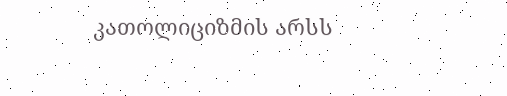კათოლიციზმის არსს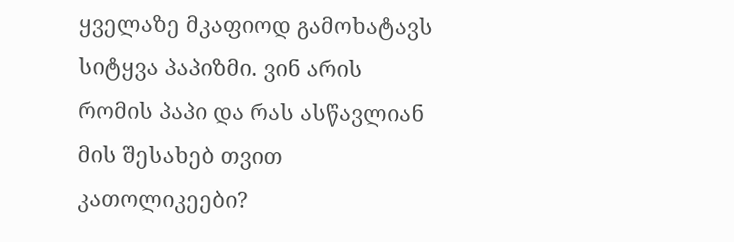ყველაზე მკაფიოდ გამოხატავს სიტყვა პაპიზმი. ვინ არის რომის პაპი და რას ასწავლიან მის შესახებ თვით კათოლიკეები?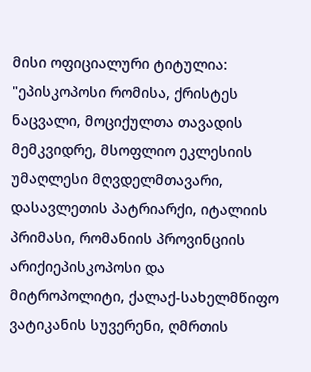მისი ოფიციალური ტიტულია: "ეპისკოპოსი რომისა, ქრისტეს ნაცვალი, მოციქულთა თავადის მემკვიდრე, მსოფლიო ეკლესიის უმაღლესი მღვდელმთავარი, დასავლეთის პატრიარქი, იტალიის პრიმასი, რომანიის პროვინციის არიქიეპისკოპოსი და მიტროპოლიტი, ქალაქ-სახელმწიფო ვატიკანის სუვერენი, ღმრთის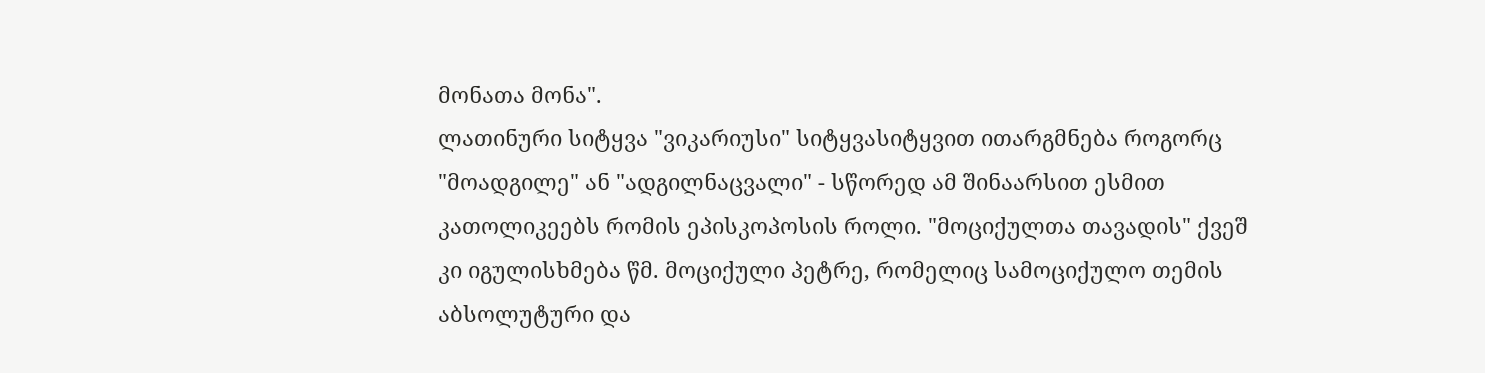მონათა მონა".
ლათინური სიტყვა "ვიკარიუსი" სიტყვასიტყვით ითარგმნება როგორც "მოადგილე" ან "ადგილნაცვალი" - სწორედ ამ შინაარსით ესმით კათოლიკეებს რომის ეპისკოპოსის როლი. "მოციქულთა თავადის" ქვეშ კი იგულისხმება წმ. მოციქული პეტრე, რომელიც სამოციქულო თემის აბსოლუტური და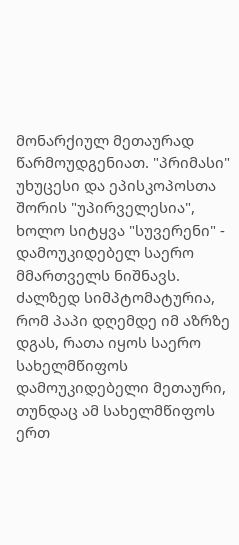მონარქიულ მეთაურად წარმოუდგენიათ. "პრიმასი" უხუცესი და ეპისკოპოსთა შორის "უპირველესია", ხოლო სიტყვა "სუვერენი" - დამოუკიდებელ საერო მმართველს ნიშნავს. ძალზედ სიმპტომატურია, რომ პაპი დღემდე იმ აზრზე დგას, რათა იყოს საერო სახელმწიფოს დამოუკიდებელი მეთაური, თუნდაც ამ სახელმწიფოს ერთ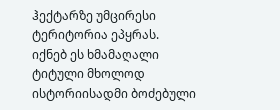ჰექტარზე უმცირესი ტერიტორია ეპყრას.
იქნებ ეს ხმამაღალი ტიტული მხოლოდ ისტორიისადმი ბოძებული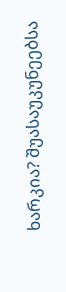ხარკია? შუასაუკუნეებსა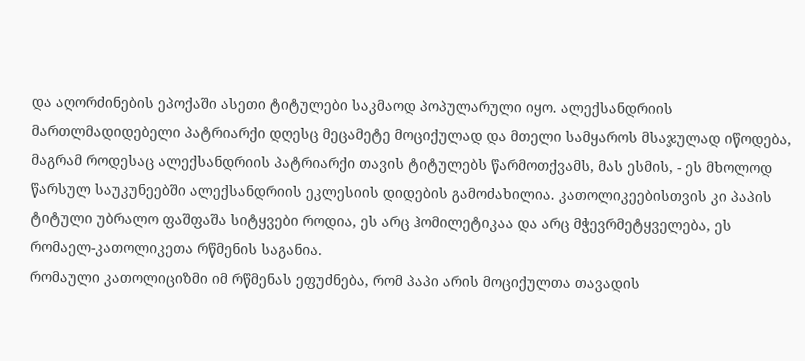და აღორძინების ეპოქაში ასეთი ტიტულები საკმაოდ პოპულარული იყო. ალექსანდრიის მართლმადიდებელი პატრიარქი დღესც მეცამეტე მოციქულად და მთელი სამყაროს მსაჯულად იწოდება, მაგრამ როდესაც ალექსანდრიის პატრიარქი თავის ტიტულებს წარმოთქვამს, მას ესმის, - ეს მხოლოდ წარსულ საუკუნეებში ალექსანდრიის ეკლესიის დიდების გამოძახილია. კათოლიკეებისთვის კი პაპის ტიტული უბრალო ფაშფაშა სიტყვები როდია, ეს არც ჰომილეტიკაა და არც მჭევრმეტყველება, ეს რომაელ-კათოლიკეთა რწმენის საგანია.
რომაული კათოლიციზმი იმ რწმენას ეფუძნება, რომ პაპი არის მოციქულთა თავადის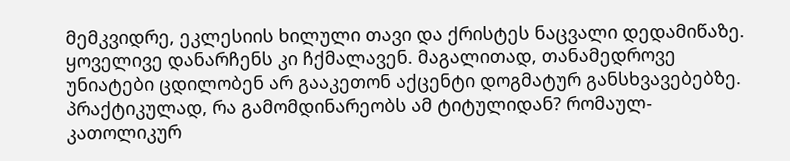მემკვიდრე, ეკლესიის ხილული თავი და ქრისტეს ნაცვალი დედამიწაზე. ყოველივე დანარჩენს კი ჩქმალავენ. მაგალითად, თანამედროვე უნიატები ცდილობენ არ გააკეთონ აქცენტი დოგმატურ განსხვავებებზე. პრაქტიკულად, რა გამომდინარეობს ამ ტიტულიდან? რომაულ-კათოლიკურ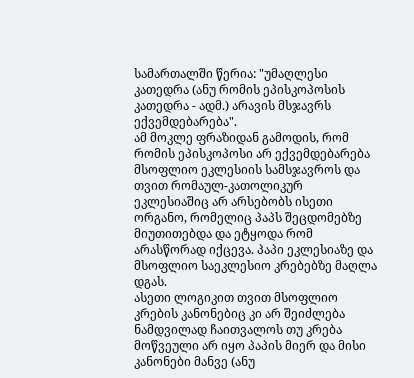სამართალში წერია: "უმაღლესი კათედრა (ანუ რომის ეპისკოპოსის კათედრა - ადმ.) არავის მსჯავრს ექვემდებარება".
ამ მოკლე ფრაზიდან გამოდის, რომ რომის ეპისკოპოსი არ ექვემდებარება მსოფლიო ეკლესიის სამსჯავროს და თვით რომაულ-კათოლიკურ ეკლესიაშიც არ არსებობს ისეთი ორგანო, რომელიც პაპს შეცდომებზე მიუთითებდა და ეტყოდა რომ არასწორად იქცევა. პაპი ეკლესიაზე და მსოფლიო საეკლესიო კრებებზე მაღლა დგას.
ასეთი ლოგიკით თვით მსოფლიო კრების კანონებიც კი არ შეიძლება ნამდვილად ჩაითვალოს თუ კრება მოწვეული არ იყო პაპის მიერ და მისი კანონები მანვე (ანუ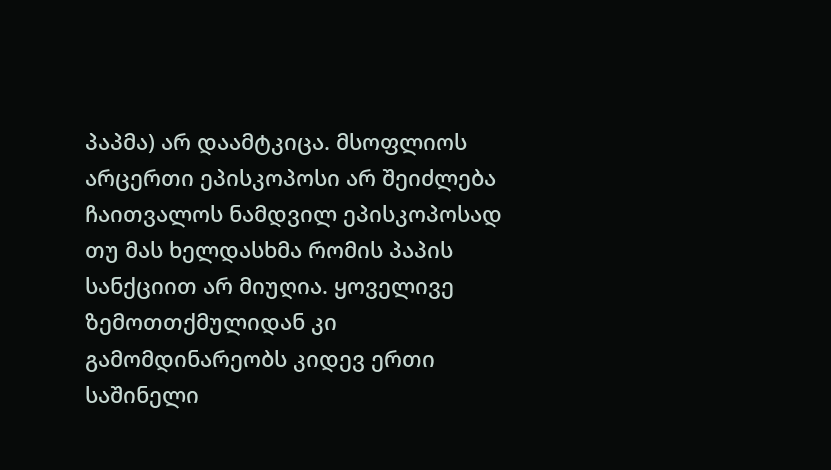პაპმა) არ დაამტკიცა. მსოფლიოს არცერთი ეპისკოპოსი არ შეიძლება ჩაითვალოს ნამდვილ ეპისკოპოსად თუ მას ხელდასხმა რომის პაპის სანქციით არ მიუღია. ყოველივე ზემოთთქმულიდან კი გამომდინარეობს კიდევ ერთი საშინელი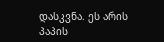დასკვნა. ეს არის პაპის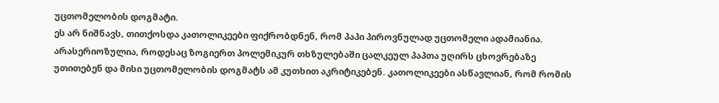უცთომელობის დოგმატი.
ეს არ ნიშნავს, თითქოსდა კათოლიკეები ფიქრობდნენ, რომ პაპი პიროვნულად უცთომელი ადამიანია. არასერიოზულია, როდესაც ზოგიერთ პოლემიკურ თხზულებაში ცალკეულ პაპთა უღირს ცხოვრებაზე უთითებენ და მისი უცთომელობის დოგმატს ამ კუთხით აკრიტიკებენ. კათოლიკეები ასწავლიან, რომ რომის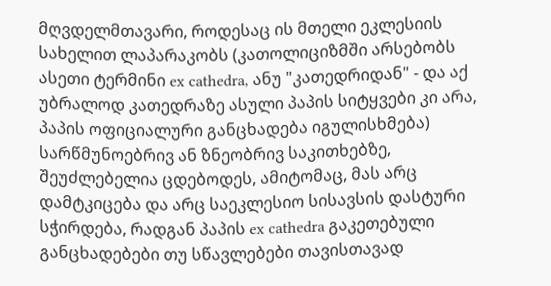მღვდელმთავარი, როდესაც ის მთელი ეკლესიის სახელით ლაპარაკობს (კათოლიციზმში არსებობს ასეთი ტერმინი ex cathedra, ანუ "კათედრიდან" - და აქ უბრალოდ კათედრაზე ასული პაპის სიტყვები კი არა, პაპის ოფიციალური განცხადება იგულისხმება) სარწმუნოებრივ ან ზნეობრივ საკითხებზე, შეუძლებელია ცდებოდეს, ამიტომაც, მას არც დამტკიცება და არც საეკლესიო სისავსის დასტური სჭირდება, რადგან პაპის ex cathedra გაკეთებული განცხადებები თუ სწავლებები თავისთავად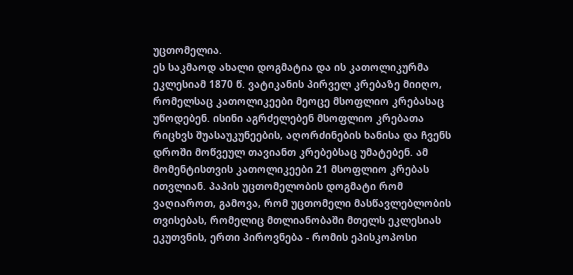უცთომელია.
ეს საკმაოდ ახალი დოგმატია და ის კათოლიკურმა ეკლესიამ 1870 წ. ვატიკანის პირველ კრებაზე მიიღო, რომელსაც კათოლიკეები მეოცე მსოფლიო კრებასაც უწოდებენ. ისინი აგრძელებენ მსოფლიო კრებათა რიცხვს შუასაუკუნეების, აღორძინების ხანისა და ჩვენს დროში მოწვეულ თავიანთ კრებებსაც უმატებენ. ამ მომენტისთვის კათოლიკეები 21 მსოფლიო კრებას ითვლიან. პაპის უცთომელობის დოგმატი რომ ვაღიაროთ, გამოვა, რომ უცთომელი მასწავლებლობის თვისებას, რომელიც მთლიანობაში მთელს ეკლესიას ეკუთვნის, ერთი პიროვნება - რომის ეპისკოპოსი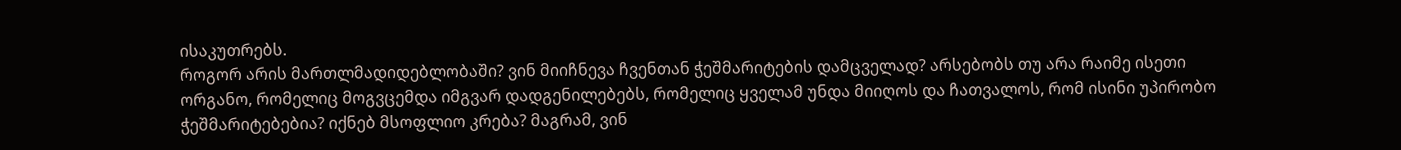ისაკუთრებს.
როგორ არის მართლმადიდებლობაში? ვინ მიიჩნევა ჩვენთან ჭეშმარიტების დამცველად? არსებობს თუ არა რაიმე ისეთი ორგანო, რომელიც მოგვცემდა იმგვარ დადგენილებებს, რომელიც ყველამ უნდა მიიღოს და ჩათვალოს, რომ ისინი უპირობო ჭეშმარიტებებია? იქნებ მსოფლიო კრება? მაგრამ, ვინ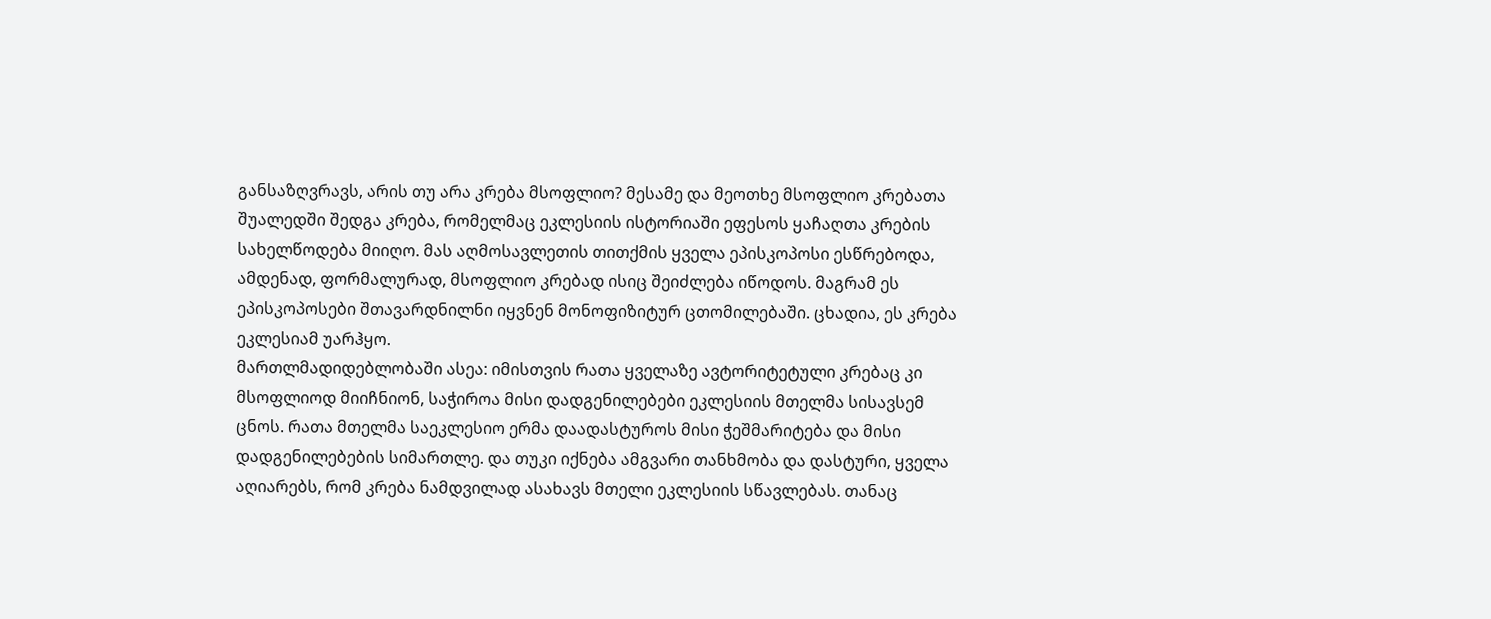განსაზღვრავს, არის თუ არა კრება მსოფლიო? მესამე და მეოთხე მსოფლიო კრებათა შუალედში შედგა კრება, რომელმაც ეკლესიის ისტორიაში ეფესოს ყაჩაღთა კრების სახელწოდება მიიღო. მას აღმოსავლეთის თითქმის ყველა ეპისკოპოსი ესწრებოდა, ამდენად, ფორმალურად, მსოფლიო კრებად ისიც შეიძლება იწოდოს. მაგრამ ეს ეპისკოპოსები შთავარდნილნი იყვნენ მონოფიზიტურ ცთომილებაში. ცხადია, ეს კრება ეკლესიამ უარჰყო.
მართლმადიდებლობაში ასეა: იმისთვის რათა ყველაზე ავტორიტეტული კრებაც კი მსოფლიოდ მიიჩნიონ, საჭიროა მისი დადგენილებები ეკლესიის მთელმა სისავსემ ცნოს. რათა მთელმა საეკლესიო ერმა დაადასტუროს მისი ჭეშმარიტება და მისი დადგენილებების სიმართლე. და თუკი იქნება ამგვარი თანხმობა და დასტური, ყველა აღიარებს, რომ კრება ნამდვილად ასახავს მთელი ეკლესიის სწავლებას. თანაც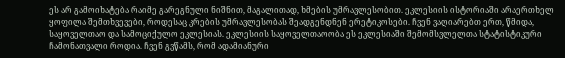ეს არ გამოიხატება რაიმე გარეგნული ნიშნით, მაგალითად, ხმების უმრავლესობით. ეკლესიის ისტორიაში არაერთხელ ყოფილა შემთხვევები, როდესაც კრების უმრავლესობას შეადგენდნენ ერეტიკოსები. ჩვენ ვაღიარებთ ერთ, წმიდა, საყოველთაო და სამოციქულო ეკლესიას. ეკლესიის საყოველთაოობა ეს ეკლესიაში შემომსვლელთა სტატისტიკური ჩამონათვალი როდია. ჩვენ გვწამს, რომ ადამიანური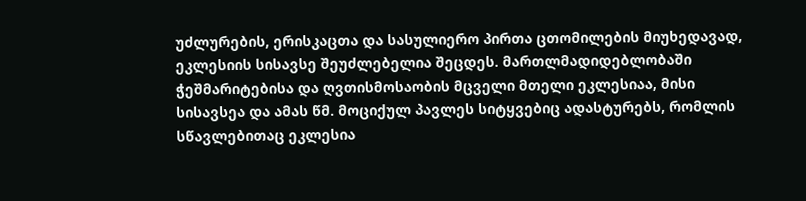უძლურების, ერისკაცთა და სასულიერო პირთა ცთომილების მიუხედავად, ეკლესიის სისავსე შეუძლებელია შეცდეს. მართლმადიდებლობაში ჭეშმარიტებისა და ღვთისმოსაობის მცველი მთელი ეკლესიაა, მისი სისავსეა და ამას წმ. მოციქულ პავლეს სიტყვებიც ადასტურებს, რომლის სწავლებითაც ეკლესია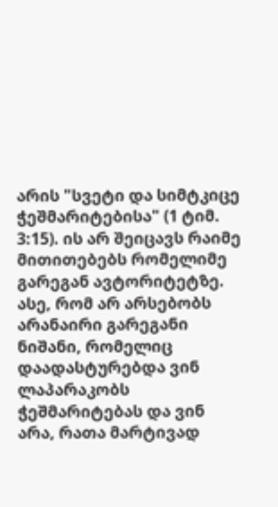არის "სვეტი და სიმტკიცე ჭეშმარიტებისა" (1 ტიმ. 3:15). ის არ შეიცავს რაიმე მითითებებს რომელიმე გარეგან ავტორიტეტზე. ასე, რომ არ არსებობს არანაირი გარეგანი ნიშანი, რომელიც დაადასტურებდა ვინ ლაპარაკობს ჭეშმარიტებას და ვინ არა, რათა მარტივად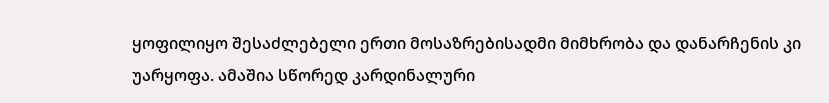ყოფილიყო შესაძლებელი ერთი მოსაზრებისადმი მიმხრობა და დანარჩენის კი უარყოფა. ამაშია სწორედ კარდინალური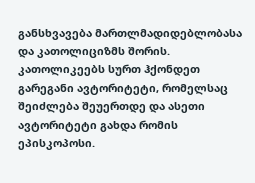განსხვავება მართლმადიდებლობასა და კათოლიციზმს შორის.
კათოლიკეებს სურთ ჰქონდეთ გარეგანი ავტორიტეტი, რომელსაც შეიძლება შეუერთდე და ასეთი ავტორიტეტი გახდა რომის ეპისკოპოსი.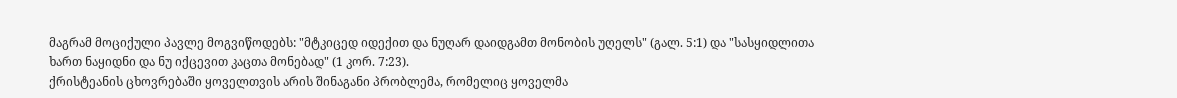მაგრამ მოციქული პავლე მოგვიწოდებს: "მტკიცედ იდექით და ნუღარ დაიდგამთ მონობის უღელს" (გალ. 5:1) და "სასყიდლითა ხართ ნაყიდნი და ნუ იქცევით კაცთა მონებად" (1 კორ. 7:23).
ქრისტეანის ცხოვრებაში ყოველთვის არის შინაგანი პრობლემა, რომელიც ყოველმა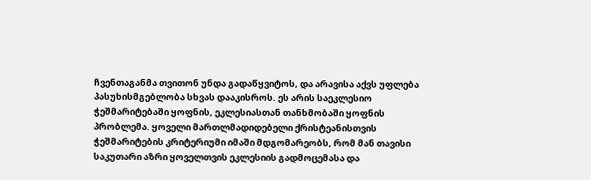ჩვენთაგანმა თვითონ უნდა გადაწყვიტოს, და არავისა აქვს უფლება პასუხისმგებლობა სხვას დააკისროს. ეს არის საეკლესიო ჭეშმარიტებაში ყოფნის, ეკლესიასთან თანხმობაში ყოფნის პრობლემა. ყოველი მართლმადიდებელი ქრისტეანისთვის ჭეშმარიტების კრიტერიუმი იმაში მდგომარეობს, რომ მან თავისი საკუთარი აზრი ყოველთვის ეკლესიის გადმოცემასა და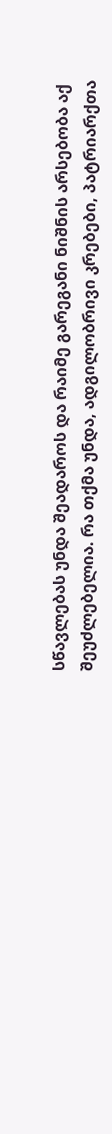სწავლებას უნდა შეადაროს და რაიმე გარეგანი ნიშნის არსებობა აქ შეუძლებელია. რა თქმა უნდა, ადგილობრივი კრებები, პატრიარქთა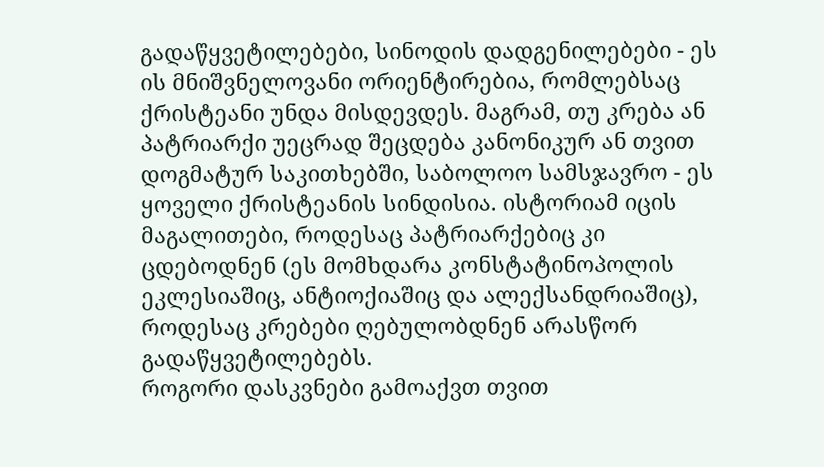გადაწყვეტილებები, სინოდის დადგენილებები - ეს ის მნიშვნელოვანი ორიენტირებია, რომლებსაც ქრისტეანი უნდა მისდევდეს. მაგრამ, თუ კრება ან პატრიარქი უეცრად შეცდება კანონიკურ ან თვით დოგმატურ საკითხებში, საბოლოო სამსჯავრო - ეს ყოველი ქრისტეანის სინდისია. ისტორიამ იცის მაგალითები, როდესაც პატრიარქებიც კი ცდებოდნენ (ეს მომხდარა კონსტატინოპოლის ეკლესიაშიც, ანტიოქიაშიც და ალექსანდრიაშიც), როდესაც კრებები ღებულობდნენ არასწორ გადაწყვეტილებებს.
როგორი დასკვნები გამოაქვთ თვით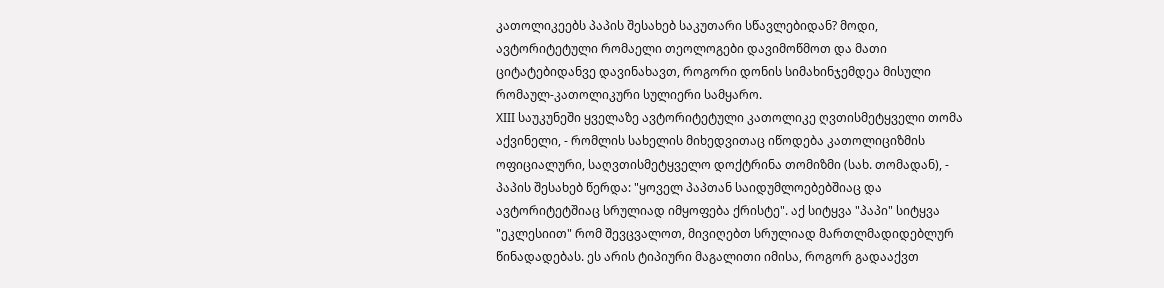კათოლიკეებს პაპის შესახებ საკუთარი სწავლებიდან? მოდი, ავტორიტეტული რომაელი თეოლოგები დავიმოწმოთ და მათი ციტატებიდანვე დავინახავთ, როგორი დონის სიმახინჯემდეა მისული რომაულ-კათოლიკური სულიერი სამყარო.
XIII საუკუნეში ყველაზე ავტორიტეტული კათოლიკე ღვთისმეტყველი თომა აქვინელი, - რომლის სახელის მიხედვითაც იწოდება კათოლიციზმის ოფიციალური, საღვთისმეტყველო დოქტრინა თომიზმი (სახ. თომადან), - პაპის შესახებ წერდა: "ყოველ პაპთან საიდუმლოებებშიაც და ავტორიტეტშიაც სრულიად იმყოფება ქრისტე". აქ სიტყვა "პაპი" სიტყვა "ეკლესიით" რომ შევცვალოთ, მივიღებთ სრულიად მართლმადიდებლურ წინადადებას. ეს არის ტიპიური მაგალითი იმისა, როგორ გადააქვთ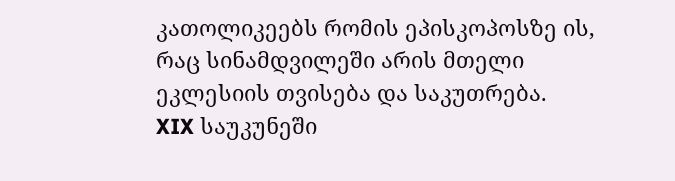კათოლიკეებს რომის ეპისკოპოსზე ის, რაც სინამდვილეში არის მთელი ეკლესიის თვისება და საკუთრება.
XIX საუკუნეში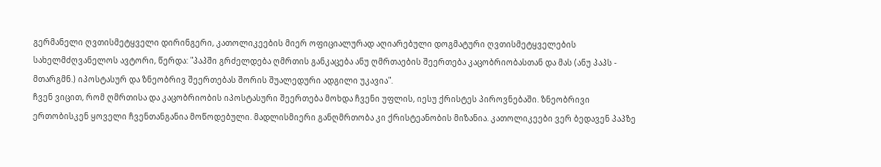გერმანელი ღვთისმეტყველი დირინგერი, კათოლიკეების მიერ ოფიციალურად აღიარებული დოგმატური ღვთისმეტყველების სახელმძღვანელოს ავტორი, წერდა: "პაპში გრძელდება ღმრთის განკაცება ანუ ღმრთაების შეერთება კაცობრიობასთან და მას (ანუ პაპს - მთარგმნ.) იპოსტასურ და ზნეობრივ შეერთებას შორის შუალედური ადგილი უკავია".
ჩვენ ვიცით, რომ ღმრთისა და კაცობრიობის იპოსტასური შეერთება მოხდა ჩვენი უფლის, იესუ ქრისტეს პიროვნებაში. ზნეობრივი ერთობისკენ ყოველი ჩვენთანგანია მოწოდებული. მადლისმიერი განღმრთობა კი ქრისტეანობის მიზანია. კათოლიკეები ვერ ბედავენ პაპზე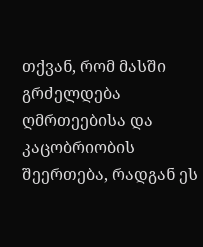თქვან, რომ მასში გრძელდება ღმრთეებისა და კაცობრიობის შეერთება, რადგან ეს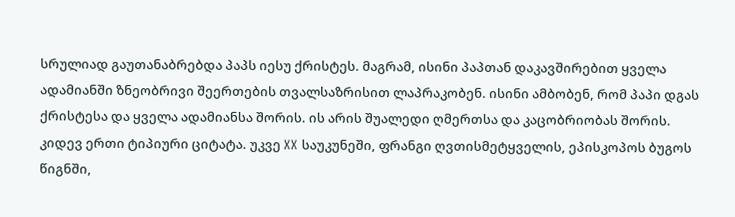სრულიად გაუთანაბრებდა პაპს იესუ ქრისტეს. მაგრამ, ისინი პაპთან დაკავშირებით ყველა ადამიანში ზნეობრივი შეერთების თვალსაზრისით ლაპრაკობენ. ისინი ამბობენ, რომ პაპი დგას ქრისტესა და ყველა ადამიანსა შორის. ის არის შუალედი ღმერთსა და კაცობრიობას შორის.
კიდევ ერთი ტიპიური ციტატა. უკვე XX საუკუნეში, ფრანგი ღვთისმეტყველის, ეპისკოპოს ბუგოს წიგნში,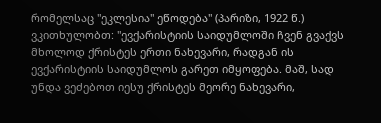რომელსაც "ეკლესია" ეწოდება" (პარიზი, 1922 წ.) ვკითხულობთ: "ევქარისტიის საიდუმლოში ჩვენ გვაქვს მხოლოდ ქრისტეს ერთი ნახევარი, რადგან ის ევქარისტიის საიდუმლოს გარეთ იმყოფება. მაშ, სად უნდა ვეძებოთ იესუ ქრისტეს მეორე ნახევარი,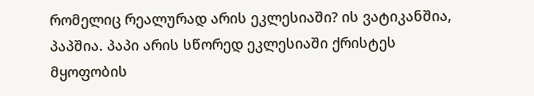რომელიც რეალურად არის ეკლესიაში? ის ვატიკანშია, პაპშია. პაპი არის სწორედ ეკლესიაში ქრისტეს მყოფობის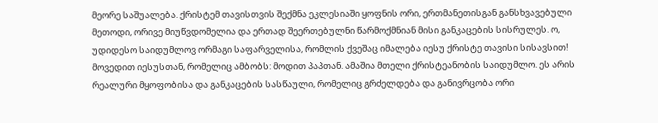მეორე საშუალება. ქრისტემ თავისთვის შექმნა ეკლესიაში ყოფნის ორი, ერთმანეთისგან განსხვავებული მეთოდი, ორივე მიუწვდომელია და ერთად შეერთებულნი წარმოქმნიან მისი განკაცების სისრულეს. ო, უდიდესო საიდუმლოვ ორმაგი საფარველისა, რომლის ქვეშაც იმალება იესუ ქრისტე თავისი სისავსით! მოვედით იესუსთან, რომელიც ამბობს: მოდით პაპთან. ამაშია მთელი ქრისტეანობის საიდუმლო. ეს არის რეალური მყოფობისა და განკაცების სასწაული, რომელიც გრძელდება და განივრცობა ორი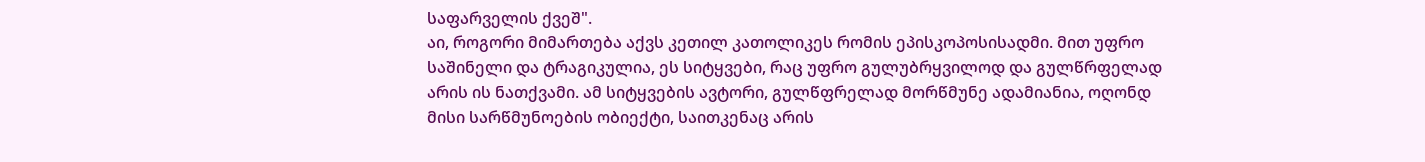საფარველის ქვეშ".
აი, როგორი მიმართება აქვს კეთილ კათოლიკეს რომის ეპისკოპოსისადმი. მით უფრო საშინელი და ტრაგიკულია, ეს სიტყვები, რაც უფრო გულუბრყვილოდ და გულწრფელად არის ის ნათქვამი. ამ სიტყვების ავტორი, გულწფრელად მორწმუნე ადამიანია, ოღონდ მისი სარწმუნოების ობიექტი, საითკენაც არის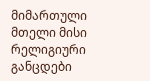მიმართული მთელი მისი რელიგიური განცდები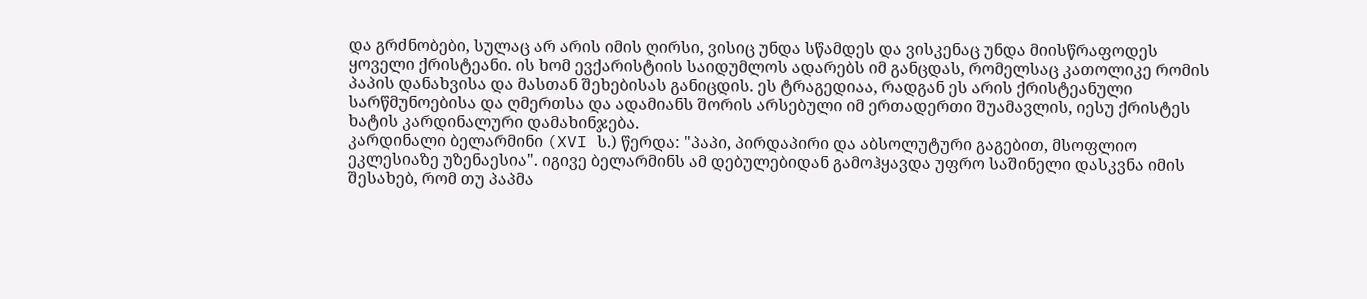და გრძნობები, სულაც არ არის იმის ღირსი, ვისიც უნდა სწამდეს და ვისკენაც უნდა მიისწრაფოდეს ყოველი ქრისტეანი. ის ხომ ევქარისტიის საიდუმლოს ადარებს იმ განცდას, რომელსაც კათოლიკე რომის პაპის დანახვისა და მასთან შეხებისას განიცდის. ეს ტრაგედიაა, რადგან ეს არის ქრისტეანული სარწმუნოებისა და ღმერთსა და ადამიანს შორის არსებული იმ ერთადერთი შუამავლის, იესუ ქრისტეს ხატის კარდინალური დამახინჯება.
კარდინალი ბელარმინი (XVI ს.) წერდა: "პაპი, პირდაპირი და აბსოლუტური გაგებით, მსოფლიო ეკლესიაზე უზენაესია". იგივე ბელარმინს ამ დებულებიდან გამოჰყავდა უფრო საშინელი დასკვნა იმის შესახებ, რომ თუ პაპმა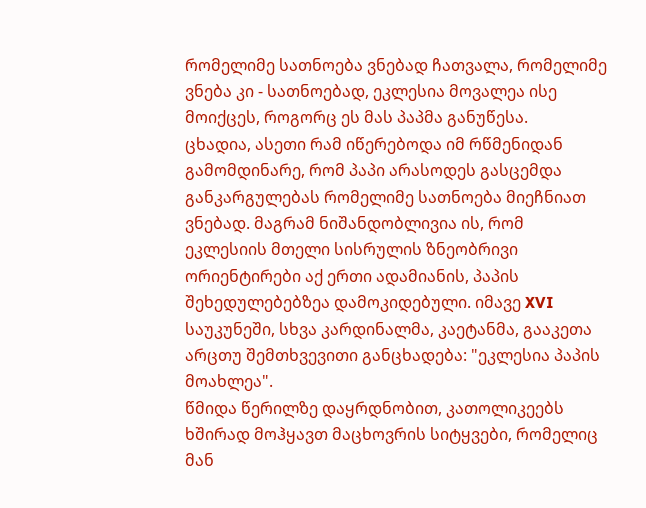რომელიმე სათნოება ვნებად ჩათვალა, რომელიმე ვნება კი - სათნოებად, ეკლესია მოვალეა ისე მოიქცეს, როგორც ეს მას პაპმა განუწესა.
ცხადია, ასეთი რამ იწერებოდა იმ რწმენიდან გამომდინარე, რომ პაპი არასოდეს გასცემდა განკარგულებას რომელიმე სათნოება მიეჩნიათ ვნებად. მაგრამ ნიშანდობლივია ის, რომ ეკლესიის მთელი სისრულის ზნეობრივი ორიენტირები აქ ერთი ადამიანის, პაპის შეხედულებებზეა დამოკიდებული. იმავე XVI საუკუნეში, სხვა კარდინალმა, კაეტანმა, გააკეთა არცთუ შემთხვევითი განცხადება: "ეკლესია პაპის მოახლეა".
წმიდა წერილზე დაყრდნობით, კათოლიკეებს ხშირად მოჰყავთ მაცხოვრის სიტყვები, რომელიც მან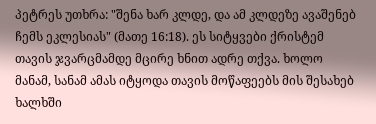პეტრეს უთხრა: "შენა ხარ კლდე, და ამ კლდეზე ავაშენებ ჩემს ეკლესიას" (მათე 16:18). ეს სიტყვები ქრისტემ თავის ჯვარცმამდე მცირე ხნით ადრე თქვა. ხოლო მანამ, სანამ ამას იტყოდა თავის მოწაფეებს მის შესახებ ხალხში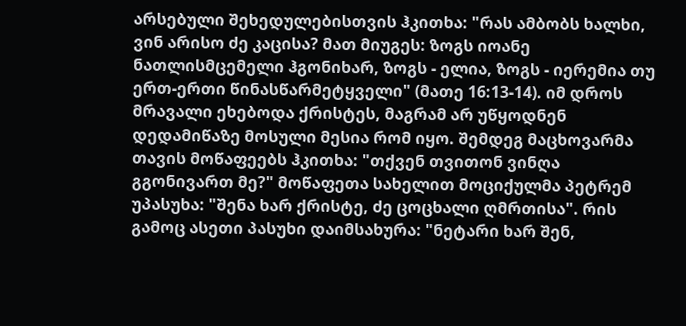არსებული შეხედულებისთვის ჰკითხა: "რას ამბობს ხალხი, ვინ არისო ძე კაცისა? მათ მიუგეს: ზოგს იოანე ნათლისმცემელი ჰგონიხარ, ზოგს - ელია, ზოგს - იერემია თუ ერთ-ერთი წინასწარმეტყველი" (მათე 16:13-14). იმ დროს მრავალი ეხებოდა ქრისტეს, მაგრამ არ უწყოდნენ დედამიწაზე მოსული მესია რომ იყო. შემდეგ მაცხოვარმა თავის მოწაფეებს ჰკითხა: "თქვენ თვითონ ვინღა გგონივართ მე?" მოწაფეთა სახელით მოციქულმა პეტრემ უპასუხა: "შენა ხარ ქრისტე, ძე ცოცხალი ღმრთისა". რის გამოც ასეთი პასუხი დაიმსახურა: "ნეტარი ხარ შენ,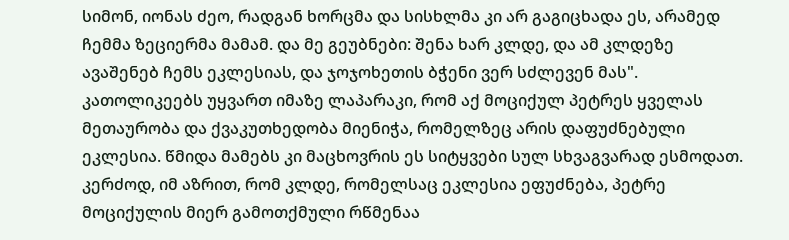სიმონ, იონას ძეო, რადგან ხორცმა და სისხლმა კი არ გაგიცხადა ეს, არამედ ჩემმა ზეციერმა მამამ. და მე გეუბნები: შენა ხარ კლდე, და ამ კლდეზე ავაშენებ ჩემს ეკლესიას, და ჯოჯოხეთის ბჭენი ვერ სძლევენ მას".
კათოლიკეებს უყვართ იმაზე ლაპარაკი, რომ აქ მოციქულ პეტრეს ყველას მეთაურობა და ქვაკუთხედობა მიენიჭა, რომელზეც არის დაფუძნებული ეკლესია. წმიდა მამებს კი მაცხოვრის ეს სიტყვები სულ სხვაგვარად ესმოდათ. კერძოდ, იმ აზრით, რომ კლდე, რომელსაც ეკლესია ეფუძნება, პეტრე მოციქულის მიერ გამოთქმული რწმენაა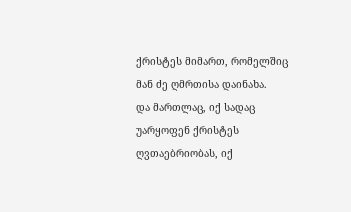ქრისტეს მიმართ, რომელშიც მან ძე ღმრთისა დაინახა.
და მართლაც, იქ სადაც უარყოფენ ქრისტეს ღვთაებრიობას, იქ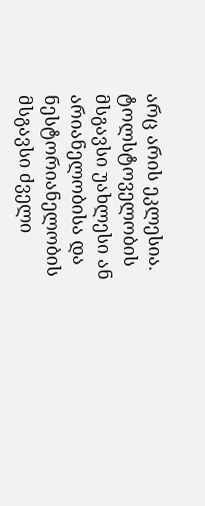არც არის ეკლესია. ტოლსტოველობის მსგავსი უახლესი ან არიანელობისა და ნესტორიანელობის მსგავსი ძველი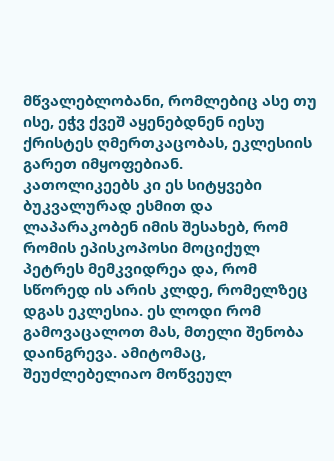მწვალებლობანი, რომლებიც ასე თუ ისე, ეჭვ ქვეშ აყენებდნენ იესუ ქრისტეს ღმერთკაცობას, ეკლესიის გარეთ იმყოფებიან.
კათოლიკეებს კი ეს სიტყვები ბუკვალურად ესმით და ლაპარაკობენ იმის შესახებ, რომ რომის ეპისკოპოსი მოციქულ პეტრეს მემკვიდრეა და, რომ სწორედ ის არის კლდე, რომელზეც დგას ეკლესია. ეს ლოდი რომ გამოვაცალოთ მას, მთელი შენობა დაინგრევა. ამიტომაც, შეუძლებელიაო მოწვეულ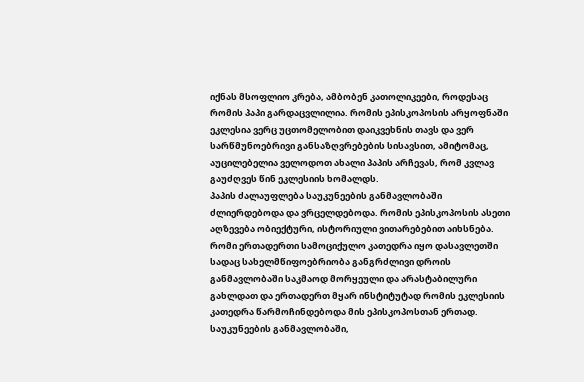იქნას მსოფლიო კრება, ამბობენ კათოლიკეები, როდესაც რომის პაპი გარდაცვლილია. რომის ეპისკოპოსის არყოფნაში ეკლესია ვერც უცთომელობით დაიკვეხნის თავს და ვერ სარწმუნოებრივი განსაზღვრებების სისავსით, ამიტომაც, აუცილებელია ველოდოთ ახალი პაპის არჩევას, რომ კვლავ გაუძღვეს წინ ეკლესიის ხომალდს.
პაპის ძალაუფლება საუკუნეების განმავლობაში ძლიერდებოდა და ვრცელდებოდა. რომის ეპისკოპოსის ასეთი აღზევება ობიექტური, ისტორიული ვითარებებით აიხსნება. რომი ერთადერთი სამოციქულო კათედრა იყო დასავლეთში სადაც სახელმწიფოებრიობა განგრძლივი დროის განმავლობაში საკმაოდ მორყეული და არასტაბილური გახლდათ და ერთადერთ მყარ ინსტიტუტად რომის ეკლესიის კათედრა წარმოჩინდებოდა მის ეპისკოპოსთან ერთად.
საუკუნეების განმავლობაში,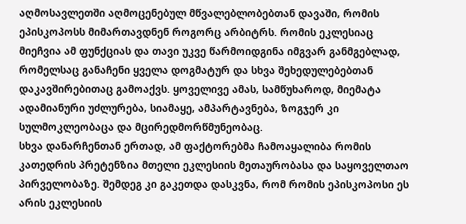აღმოსავლეთში აღმოცენებულ მწვალებლობებთან დავაში, რომის ეპისკოპოსს მიმართავდნენ როგორც არბიტრს. რომის ეკლესიაც მიეჩვია ამ ფუნქციას და თავი უკვე წარმოიდგინა იმგვარ განმგებლად, რომელსაც განაჩენი ყველა დოგმატურ და სხვა შეხედულებებთან დაკავშირებითაც გამოაქვს. ყოველივე ამას, სამწუხაროდ, მიემატა ადამიანური უძლურება, სიამაყე, ამპარტავნება, ზოგჯერ კი სულმოკლეობაცა და მცირედმორწმუნეობაც.
სხვა დანარჩენთან ერთად, ამ ფაქტორებმა ჩამოაყალიბა რომის კათედრის პრეტენზია მთელი ეკლესიის მეთაურობასა და საყოველთაო პირველობაზე. შემდეგ კი გაკეთდა დასკვნა, რომ რომის ეპისკოპოსი ეს არის ეკლესიის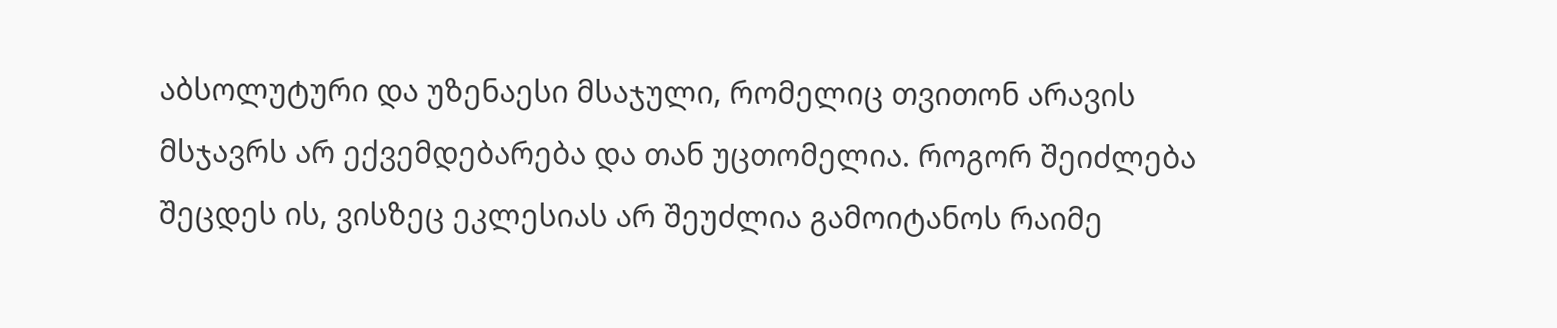აბსოლუტური და უზენაესი მსაჯული, რომელიც თვითონ არავის მსჯავრს არ ექვემდებარება და თან უცთომელია. როგორ შეიძლება შეცდეს ის, ვისზეც ეკლესიას არ შეუძლია გამოიტანოს რაიმე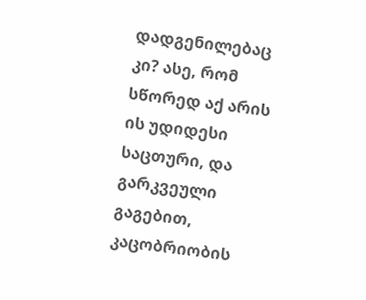დადგენილებაც კი? ასე, რომ სწორედ აქ არის ის უდიდესი საცთური, და გარკვეული გაგებით, კაცობრიობის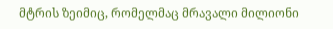მტრის ზეიმიც, რომელმაც მრავალი მილიონი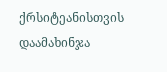ქრსიტეანისთვის დაამახინჯა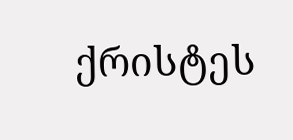ქრისტეს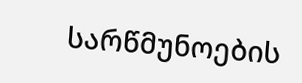სარწმუნოების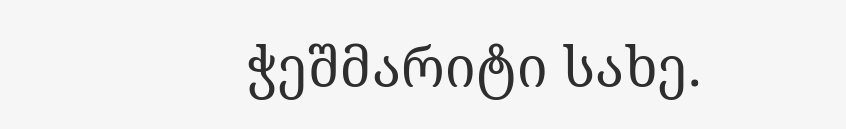ჭეშმარიტი სახე.